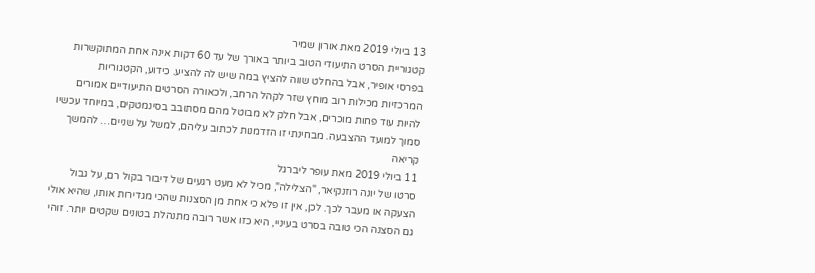13 ביולי 2019 מאת אורון שמיר
קטגוריית הסרט התיעודי הטוב ביותר באורך של עד 60 דקות אינה אחת המתוקשרות בפרסי אופיר, אבל בהחלט שווה להציץ במה שיש לה להציע. כידוע, הקטגוריות המרכזיות מכילות רוב מוחץ שזר לקהל הרחב, ולכאורה הסרטים התיעודיים אמורים להיות עוד פחות מוכרים, אבל חלק לא מבוטל מהם מסתובב בסינמטקים, במיוחד עכשיו סמוך למועד ההצבעה. מבחינתי זו הזדמנות לכתוב עליהם, למשל על שניים… להמשך קריאה
11 ביולי 2019 מאת עופר ליברגל
סרטו של יונה רוזנקיאר, "הצלילה", מכיל לא מעט רגעים של דיבור בקול רם, על גבול הצעקה או מעבר לכך. לכן, אין זו פלא כי אחת מן הסצנות שהכי מגדירות אותו, שהיא אולי גם הסצנה הכי טובה בסרט בעיניי, היא כזו אשר רובה מתנהלת בטונים שקטים יותר. זוהי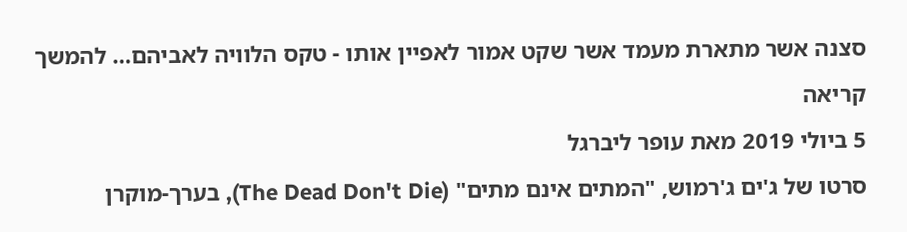סצנה אשר מתארת מעמד אשר שקט אמור לאפיין אותו - טקס הלוויה לאביהם… להמשך קריאה
5 ביולי 2019 מאת עופר ליברגל
סרטו של ג'ים ג'רמוש, "המתים אינם מתים" (The Dead Don't Die), בערך-מוקרן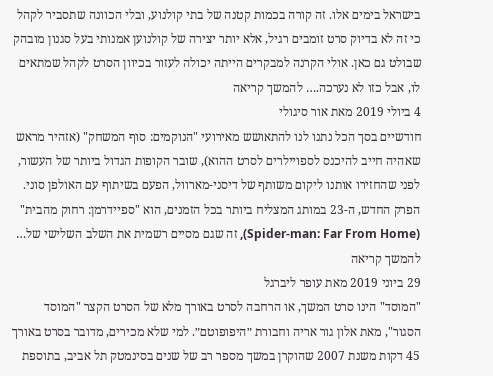בישראל בימים אלו. זה קורה בכמות קטנה של בתי קולנוע, ובלי הכוונה שתסביר לקהל כי זה לא בדיוק סרט זומבים רגיל, אלא יותר יצירה של קולנוען אמנותי בעל סגנון מובהק שבולט גם כאן. אולי הקרנה למבקרים הייתה יכולה לעזור בכיוון הסרט לקהל שמתאים לו, אבל כזו לא נערכה.… להמשך קריאה
4 ביולי 2019 מאת אור סיגולי
חודשיים בסך הכל נתנו לנו להתאושש מאירועי "הנוקמים: סוף המשחק" (אזהיר מראש שאהיה חייב להיכנס לספויילרים לסרט ההוא), שובר הקופות הגדול ביותר של העשור, לפני שהחזירו אותנו ליקום משותף של דיסני-מארוול, הפעם בשיתוף עם האולפן סוני. הפרק החדש, ה-23 במותג המצליח ביותר בכל הזמנים, הוא "ספיידרמן: רחוק מהבית" (Spider-man: Far From Home), זה שגם מסיים רשמית את השלב השלישי של… להמשך קריאה
29 ביוני 2019 מאת עופר ליברגל
"המוסד" הינו סרט המשך, או הרחבה לסרט באורך מלא של הסרט הקצר "המוסד הסגור", מאת אלון גור אריה וחבורת ״היפופוטם״. למי שלא מכירים, מדובר בסרט באורך 45 דקות משנת 2007 שהוקרן במשך מספר רב של שנים בסינמטק תל אביב, בתוספת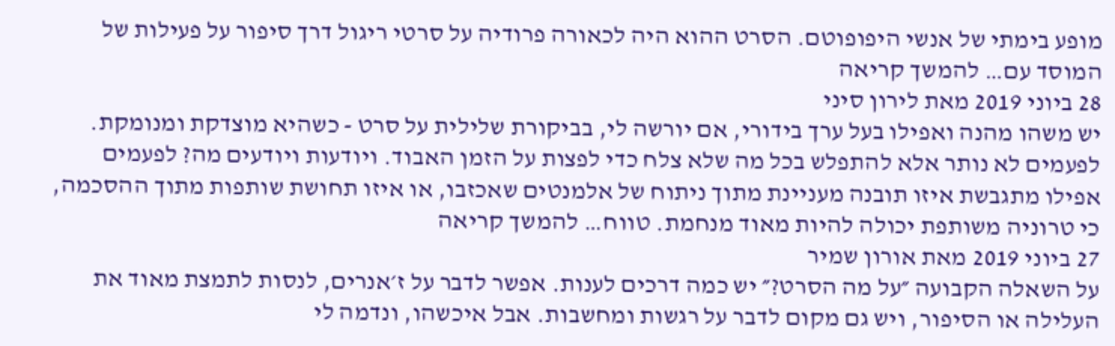מופע בימתי של אנשי היפופוטם. הסרט ההוא היה לכאורה פרודיה על סרטי ריגול דרך סיפור על פעילות של המוסד עם… להמשך קריאה
28 ביוני 2019 מאת לירון סיני
יש משהו מהנה ואפילו בעל ערך בידורי, אם יורשה לי, בביקורת שלילית על סרט - כשהיא מוצדקת ומנומקת. לפעמים לא נותר אלא להתפלש בכל מה שלא צלח כדי לפצות על הזמן האבוד. ויודעות ויודעים מה? לפעמים אפילו מתגבשת איזו תובנה מעניינת מתוך ניתוח של אלמנטים שאכזבו, או איזו תחושת שותפות מתוך ההסכמה, כי טרוניה משותפת יכולה להיות מאוד מנחמת. טווח… להמשך קריאה
27 ביוני 2019 מאת אורון שמיר
על השאלה הקבועה ״על מה הסרט?״ יש כמה דרכים לענות. אפשר לדבר על ז׳אנרים, לנסות לתמצת מאוד את העלילה או הסיפור, ויש גם מקום לדבר על רגשות ומחשבות. אבל איכשהו, ונדמה לי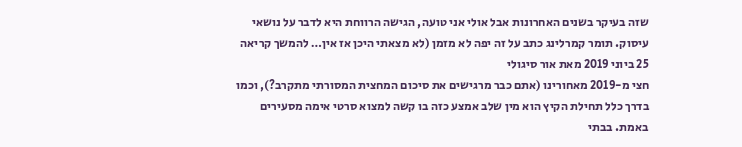שזה בעיקר בשנים האחרונות אבל אולי אני טועה, הגישה הרווחת היא לדבר על נושאי עיסוק. תומר קמרלינג כתב על זה יפה לא מזמן (לא מצאתי היכן אז אין… להמשך קריאה
25 ביוני 2019 מאת אור סיגולי
חצי מ-2019 מאחורינו (אתם כבר מרגישים את סיכום המחצית המסורתי מתקרב?), וכמו בדרך כלל תחילת הקיץ הוא מין שלב אמצע כזה בו קשה למצוא סרטי אימה מסעירים באמת. בבתי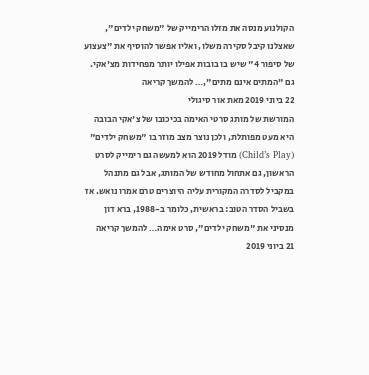הקולנוע מנסה את מזלו הרימייק של "משחק ילדים", שאצלנו קיבל סקירה משלו, ואליו אפשר להוסיף את "צעצוע של סיפור 4" שיש בו בובות אפילו יותר מפחידות מצ'אקי. גם "המתים אינם מתים",… להמשך קריאה
22 ביוני 2019 מאת אור סיגולי
המורשת של מותג סרטי האימה בכיכובו של צ'אקי הבובה היא מעט מפותלת, ולכן נוצר מצב מוזר בו "משחק ילדים" (Child’s Play) מודל 2019 הוא למעשה גם רימייק לסרט הראשון, גם אתחול מחודש של המותג, אבל גם מתנהל במקביל לסדרה המקורית עליה היוצרים טרם אמרו נואש. אז בשביל הסדר הטוב: בראשית, כלומר ב-1988, ברא דון מנסיני את "משחק ילדים", סרט אימה… להמשך קריאה
21 ביוני 2019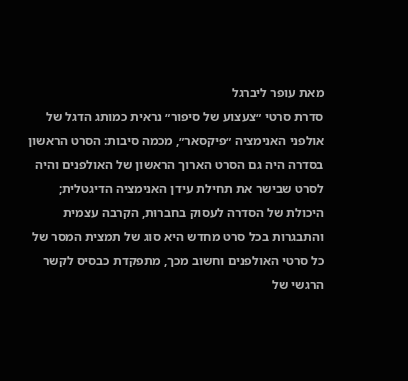מאת עופר ליברגל
סדרת סרטי ״צעצוע של סיפור״ נראית כמותג הדגל של אולפני האנימציה ״פיקסאר״, מכמה סיבות: הסרט הראשון בסדרה היה גם הסרט הארוך הראשון של האולפנים והיה לסרט שבישר את תחילת עידן האנימציה הדיגטלית; היכולת של הסדרה לעסוק בחברוּת, הקרבה עצמית והתבגרות בכל סרט מחדש היא סוג של תמצית המסר של כל סרטי האולפנים וחשוב מכך, מתפקדת כבסיס לקשר הרגשי של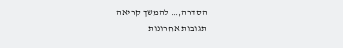הסדרה,… להמשך קריאה
תגובות אחרונות